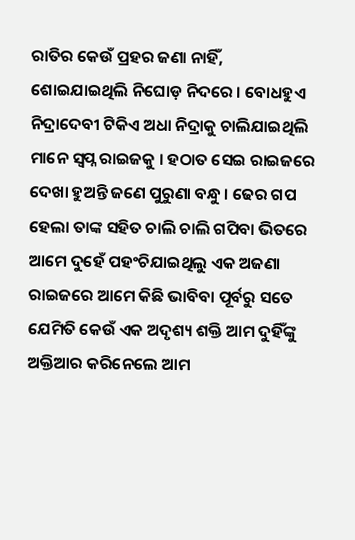ରାତିର କେଉଁ ପ୍ରହର ଜଣା ନାହିଁ, ଶୋଇଯାଇଥିଲି ନିଘୋଡ଼ ନିଦରେ । ବୋଧହୁଏ ନିଦ୍ରାଦେବୀ ଟିକିଏ ଅଧା ନିଦ୍ରାକୁ ଚାଲିଯାଇଥିଲି ମାନେ ସ୍ବପ୍ନ ରାଇଜକୁ । ହଠାତ ସେଇ ରାଇଜରେ ଦେଖା ହୁଅନ୍ତି ଜଣେ ପୁରୁଣା ବନ୍ଧୁ । ଢେର ଗପ ହେଲା ତାଙ୍କ ସହିତ ଚାଲି ଚାଲି ଗପିବା ଭିତରେ ଆମେ ଦୁହେଁ ପହଂଚିଯାଇଥିଲୁ ଏକ ଅଜଣା ରାଇଜରେ ଆମେ କିଛି ଭାବିବା ପୂର୍ବରୁ ସତେ ଯେମିତି କେଉଁ ଏକ ଅଦୃଶ୍ୟ ଶକ୍ତି ଆମ ଦୁହିଁଙ୍କୁ ଅକ୍ତିଆର କରିନେଲେ ଆମ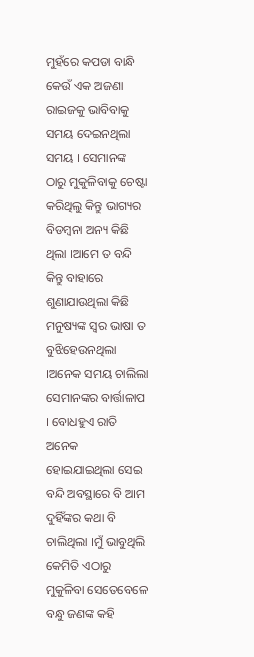ମୁହଁରେ କପଡା ବାନ୍ଧି କେଉଁ ଏକ ଅଜଣା ରାଇଜକୁ ଭାବିବାକୁ ସମୟ ଦେଇନଥିଲା ସମୟ । ସେମାନଙ୍କ ଠାରୁ ମୁକୁଳିବାକୁ ଚେଷ୍ଟା କରିଥିଲୁ କିନ୍ତୁ ଭାଗ୍ୟର ବିଡମ୍ବନା ଅନ୍ୟ କିଛି ଥିଲା ।ଆମେ ତ ବନ୍ଦି କିନ୍ତୁ ବାହାରେ ଶୁଣାଯାଉଥିଲା କିଛି ମନୁଷ୍ୟଙ୍କ ସ୍ୱର ଭାଷା ତ ବୁଝିହେଉନଥିଲା ।ଅନେକ ସମୟ ଚାଲିଲା ସେମାନଙ୍କର ବାର୍ତ୍ତାଳାପ । ବୋଧହୁଏ ରାତି ଅନେକ ହୋଇଯାଇଥିଲା ସେଇ ବନ୍ଦି ଅବସ୍ଥାରେ ବି ଆମ ଦୁହିଁଙ୍କର କଥା ବି ଚାଲିଥିଲା ।ମୁଁ ଭାବୁଥିଲି କେମିତି ଏଠାରୁ ମୁକୁଳିବା ସେତେବେଳେ ବନ୍ଧୁ ଜଣଙ୍କ କହି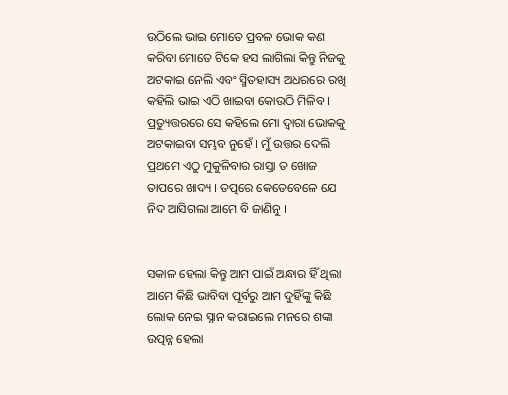ଉଠିଲେ ଭାଇ ମୋତେ ପ୍ରବଳ ଭୋକ କଣ କରିବା ମୋତେ ଟିକେ ହସ ଲାଗିଲା କିନ୍ତୁ ନିଜକୁ ଅଟକାଇ ନେଲି ଏବଂ ସ୍ମିତହାସ୍ୟ ଅଧରରେ ରଖି କହିଲି ଭାଇ ଏଠି ଖାଇବା କୋଉଠି ମିଳିବ । ପ୍ରତ୍ୟୁତ୍ତରରେ ସେ କହିଲେ ମୋ ଦ୍ୱାରା ଭୋକକୁ ଅଟକାଇବା ସମ୍ଭବ ନୁହେଁ । ମୁଁ ଉତ୍ତର ଦେଲି ପ୍ରଥମେ ଏଠୁ ମୁକୁଳିବାର ରାସ୍ତା ତ ଖୋଜ ତାପରେ ଖାଦ୍ୟ । ତତ୍ପରେ କେତେବେଳେ ଯେ ନିଦ ଆସିଗଲା ଆମେ ବି ଜାଣିନୁ ।


ସକାଳ ହେଲା କିନ୍ତୁ ଆମ ପାଇଁ ଅନ୍ଧାର ହିଁ ଥିଲା ଆମେ କିଛି ଭାବିବା ପୂର୍ବରୁ ଆମ ଦୁହିଁଙ୍କୁ କିଛି ଲୋକ ନେଇ ସ୍ନାନ କରାଇଲେ ମନରେ ଶଙ୍କା ଉତ୍ପନ୍ନ ହେଲା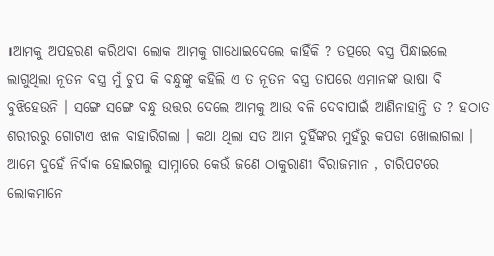।ଆମକୁ ଅପହରଣ କରିଥବା ଲୋକ ଆମକୁ ଗାଧୋଇଦେଲେ କାହିଁକି ? ତତ୍ପରେ ବସ୍ତ୍ର ପିନ୍ଧାଇଲେ ଲାଗୁଥିଲା ନୂତନ ବସ୍ତ୍ର ମୁଁ ଚୁପ କି ବନ୍ଧୁଙ୍କୁ କହିଲି ଏ ତ ନୂତନ ବସ୍ତ୍ର ତାପରେ ଏମାନଙ୍କ ଭାଷା ବି ବୁଝିହେଉନି । ସଙ୍ଗେ ସଙ୍ଗେ ବନ୍ଧୁ ଉତ୍ତର ଦେଲେ ଆମକୁ ଆଉ ବଳି ଦେବାପାଇଁ ଆଣିନାହାନ୍ତି ତ ? ହଠାତ ଶରୀରରୁ ଗୋଟାଏ ଝାଳ ବାହାରିଗଲା । କଥା ଥିଲା ସତ ଆମ ଦୁହିଁଙ୍କର ମୁହଁରୁ କପଡା ଖୋଲାଗଲା । ଆମେ ଦୁହେଁ ନିର୍ବାକ ହୋଇଗଲୁ ସାମ୍ନାରେ କେଉଁ ଜଣେ ଠାକୁରାଣୀ ବିରାଜମାନ , ଚାରିପଟରେ ଲୋକମାନେ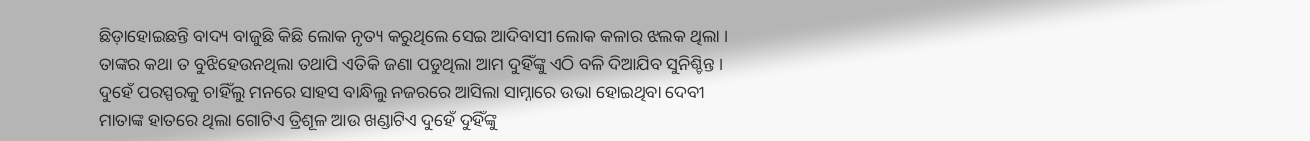ଛିଡ଼ାହୋଇଛନ୍ତି ବାଦ୍ୟ ବାଜୁଛି କିଛି ଲୋକ ନୃତ୍ୟ କରୁଥିଲେ ସେଇ ଆଦିବାସୀ ଲୋକ କଳାର ଝଲକ ଥିଲା । ତାଙ୍କର କଥା ତ ବୁଝିହେଉନଥିଲା ତଥାପି ଏତିକି ଜଣା ପଡୁଥିଲା ଆମ ଦୁହିଁଙ୍କୁ ଏଠି ବଳି ଦିଆଯିବ ସୁନିଶ୍ଚିନ୍ତ । ଦୁହେଁ ପରସ୍ପରକୁ ଚାହିଁଲୁ ମନରେ ସାହସ ବାନ୍ଧିଲୁ ନଜରରେ ଆସିଲା ସାମ୍ନାରେ ଉଭା ହୋଇଥିବା ଦେବୀ ମାତାଙ୍କ ହାତରେ ଥିଲା ଗୋଟିଏ ତ୍ରିଶୂଳ ଆଉ ଖଣ୍ଡାଟିଏ ଦୁହେଁ ଦୁହିଁଙ୍କୁ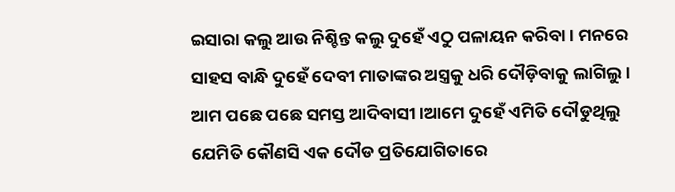ଇସାରା କଲୁ ଆଉ ନିଶ୍ଚିନ୍ତ କଲୁ ଦୁହେଁ ଏଠୁ ପଳାୟନ କରିବା । ମନରେ ସାହସ ବାନ୍ଧି ଦୁହେଁ ଦେବୀ ମାତାଙ୍କର ଅସ୍ତ୍ରକୁ ଧରି ଦୌଡ଼ିବାକୁ ଲାଗିଲୁ । ଆମ ପଛେ ପଛେ ସମସ୍ତ ଆଦିବାସୀ ।ଆମେ ଦୁହେଁ ଏମିତି ଦୌଡୁଥିଲୁ ଯେମିତି କୌଣସି ଏକ ଦୌଡ ପ୍ରତିଯୋଗିତାରେ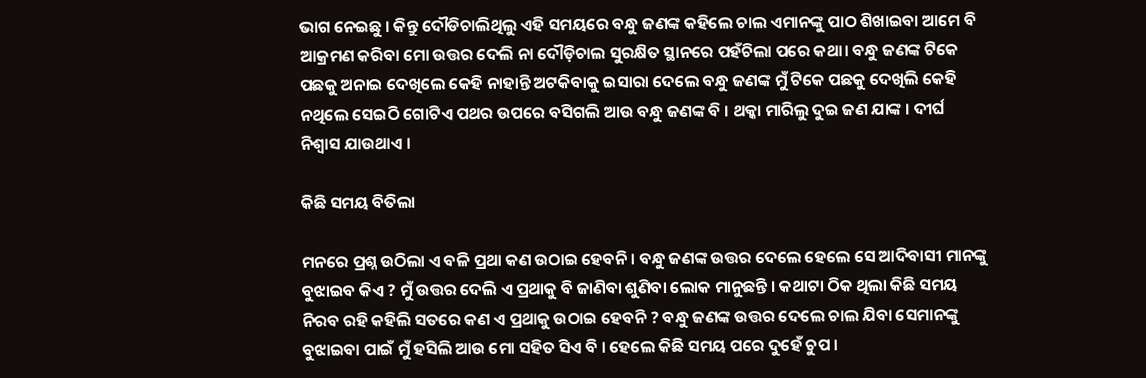ଭାଗ ନେଇଛୁ । କିନ୍ତୁ ଦୌଡିଚାଲିଥିଲୁ ଏହି ସମୟରେ ବନ୍ଧୁ ଜଣଙ୍କ କହିଲେ ଚାଲ ଏମାନଙ୍କୁ ପାଠ ଶିଖାଇବା ଆମେ ବି ଆକ୍ରମଣ କରିବା ମୋ ଉତ୍ତର ଦେଲି ନା ଦୌଡ଼ିଚାଲ ସୁରକ୍ଷିତ ସ୍ଥାନରେ ପହଁଚିଲା ପରେ କଥା। ବନ୍ଧୁ ଜଣଙ୍କ ଟିକେ ପଛକୁ ଅନାଇ ଦେଖିଲେ କେହି ନାହାନ୍ତି ଅଟକିବାକୁ ଇସାରା ଦେଲେ ବନ୍ଧୁ ଜଣଙ୍କ ମୁଁ ଟିକେ ପଛକୁ ଦେଖିଲି କେହି ନଥିଲେ ସେଇଠି ଗୋଟିଏ ପଥର ଉପରେ ବସିଗଲି ଆଉ ବନ୍ଧୁ ଜଣଙ୍କ ବି । ଥକ୍କା ମାରିଲୁ ଦୁଇ ଜଣ ଯାଙ୍କ । ଦୀର୍ଘ ନିଶ୍ଵାସ ଯାଉଥାଏ ।

କିଛି ସମୟ ବିତିଲା

ମନରେ ପ୍ରଶ୍ନ ଉଠିଲା ଏ ବଳି ପ୍ରଥା କଣ ଉଠାଇ ହେବନି । ବନ୍ଧୁ ଜଣଙ୍କ ଉତ୍ତର ଦେଲେ ହେଲେ ସେ ଆଦିବାସୀ ମାନଙ୍କୁ ବୁଝାଇବ କିଏ ? ମୁଁ ଉତ୍ତର ଦେଲି ଏ ପ୍ରଥାକୁ ବି ଜାଣିବା ଶୁଣିବା ଲୋକ ମାନୁଛନ୍ତି । କଥାଟା ଠିକ ଥିଲା କିଛି ସମୟ ନିରବ ରହି କହିଲି ସତରେ କଣ ଏ ପ୍ରଥାକୁ ଉଠାଇ ହେବନି ? ବନ୍ଧୁ ଜଣଙ୍କ ଉତ୍ତର ଦେଲେ ଚାଲ ଯିବା ସେମାନଙ୍କୁ ବୁଝାଇବା ପାଇଁ ମୁଁ ହସିଲି ଆଉ ମୋ ସହିତ ସିଏ ବି । ହେଲେ କିଛି ସମୟ ପରେ ଦୁହେଁ ଚୁପ ।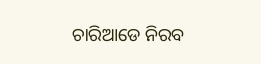ଚାରିଆଡେ ନିରବ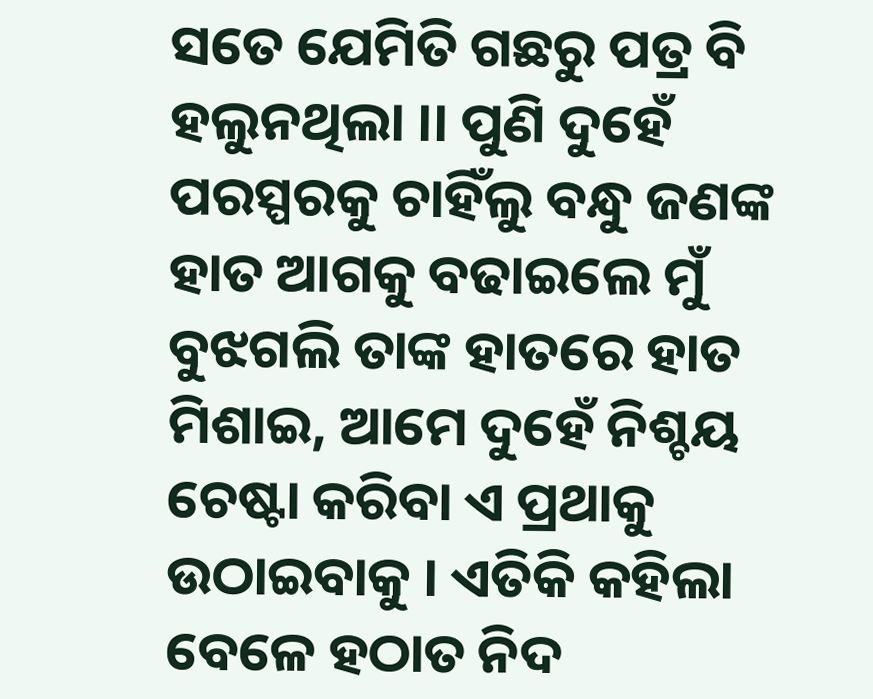ସତେ ଯେମିତି ଗଛରୁ ପତ୍ର ବି ହଲୁନଥିଲା ।। ପୁଣି ଦୁହେଁ ପରସ୍ପରକୁ ଚାହିଁଲୁ ବନ୍ଧୁ ଜଣଙ୍କ ହାତ ଆଗକୁ ବଢାଇଲେ ମୁଁ ବୁଝଗଲି ତାଙ୍କ ହାତରେ ହାତ ମିଶାଇ, ଆମେ ଦୁହେଁ ନିଶ୍ଚୟ ଚେଷ୍ଟା କରିବା ଏ ପ୍ରଥାକୁ ଉଠାଇବାକୁ । ଏତିକି କହିଲା ବେଳେ ହଠାତ ନିଦ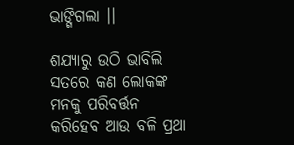ଭାଙ୍ଗିଗଲା ।।

ଶଯ୍ୟାରୁ ଉଠି ଭାବିଲି ସତରେ କଣ ଲୋକଙ୍କ ମନକୁ ପରିବର୍ତ୍ତନ କରିହେବ ଆଉ ବଳି ପ୍ରଥା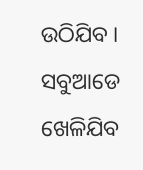ଉଠିଯିବ । ସବୁଆଡେ ଖେଳିଯିବ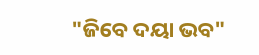"ଜିବେ ଦୟା ଭବ"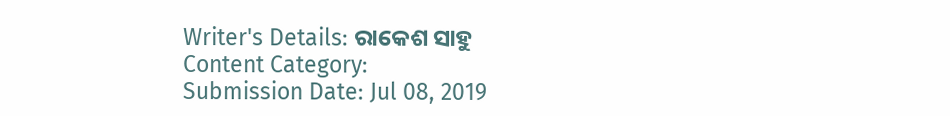Writer's Details: ରାକେଶ ସାହୁ
Content Category:
Submission Date: Jul 08, 2019